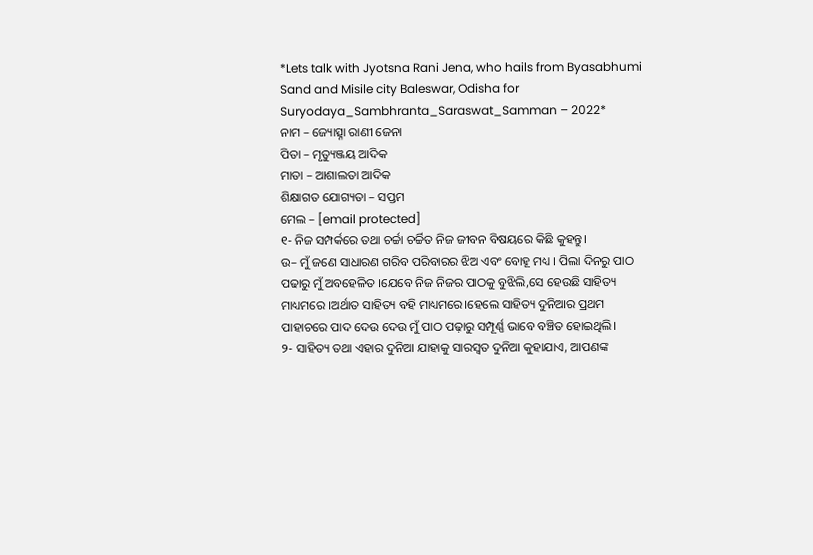*Lets talk with Jyotsna Rani Jena, who hails from Byasabhumi Sand and Misile city Baleswar, Odisha for Suryodaya_Sambhranta_Saraswat_Samman – 2022*
ନାମ – ଜ୍ୟୋତ୍ସ୍ନା ରାଣୀ ଜେନା
ପିତା – ମୃତ୍ୟୁଞ୍ଜୟ ଆଦିକ
ମାତା – ଆଶାଲତା ଆଦିକ
ଶିକ୍ଷାଗତ ଯୋଗ୍ୟତା – ସପ୍ତମ
ମେଲ – [email protected]
୧- ନିଜ ସମ୍ପର୍କରେ ତଥା ଚର୍ଚ୍ଚା ଚର୍ଚ୍ଚିତ ନିଜ ଜୀବନ ବିଷୟରେ କିଛି କୁହନ୍ତୁ।
ଉ– ମୁଁ ଜଣେ ସାଧାରଣ ଗରିବ ପରିବାରର ଝିଅ ଏବଂ ବୋହୂ ମଧ୍ୟ । ପିଲା ଦିନରୁ ପାଠ ପଢାରୁ ମୁଁ ଅବହେଳିତ ।ଯେବେ ନିଜ ନିଜର ପାଠକୁ ବୁଝିଲି,ସେ ହେଉଛି ସାହିତ୍ୟ ମାଧ୍ୟମରେ ।ଅର୍ଥାତ ସାହିତ୍ୟ ବହି ମାଧ୍ୟମରେ।ହେଲେ ସାହିତ୍ୟ ଦୁନିଆର ପ୍ରଥମ ପାହାଚରେ ପାଦ ଦେଉ ଦେଉ ମୁଁ ପାଠ ପଢ଼ାରୁ ସମ୍ପୂର୍ଣ୍ଣ ଭାବେ ବଞ୍ଚିତ ହୋଇଥିଲି।
୨- ସାହିତ୍ୟ ତଥା ଏହାର ଦୁନିଆ ଯାହାକୁ ସାରସ୍ୱତ ଦୁନିଆ କୁହାଯାଏ, ଆପଣଙ୍କ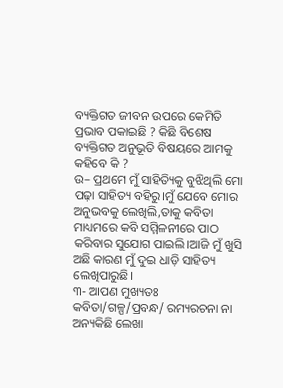ବ୍ୟକ୍ତିଗତ ଜୀବନ ଉପରେ କେମିତି ପ୍ରଭାବ ପକାଇଛି ? କିଛି ବିଶେଷ ବ୍ୟକ୍ତିଗତ ଅନୁଭୂତି ବିଷୟରେ ଆମକୁ କହିବେ କି ?
ଉ– ପ୍ରଥମେ ମୁଁ ସାହିତ୍ୟିକୁ ବୁଝିଥିଲି ମୋ ପଢ଼ା ସାହିତ୍ୟ ବହିରୁ।ମୁଁ ଯେବେ ମୋର ଅନୁଭବକୁ ଲେଖିଲି,ତାକୁ କବିତା ମାଧ୍ୟମରେ କବି ସମ୍ମିଳନୀରେ ପାଠ କରିବାର ସୁଯୋଗ ପାଇଲି।ଆଜି ମୁଁ ଖୁସି ଅଛି କାରଣ ମୁଁ ଦୁଇ ଧାଡ଼ି ସାହିତ୍ୟ ଲେଖିପାରୁଛି।
୩- ଆପଣ ମୁଖ୍ୟତଃ କବିତା/ଗଳ୍ପ/ପ୍ରବନ୍ଧ/ ରମ୍ୟରଚନା ନା ଅନ୍ୟକିଛି ଲେଖା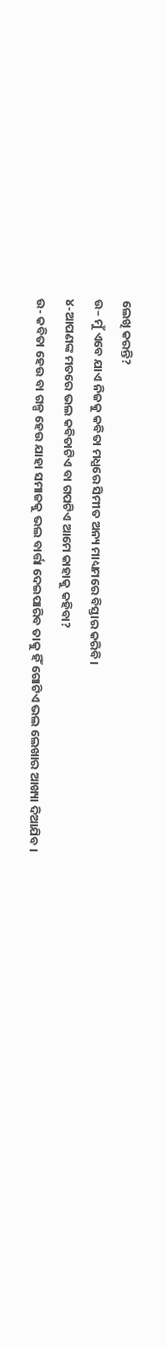ଲେଖି କରନ୍ତି?
ଉ– ମୁଁ ଏବେ ଯାଏ ନିଜକୁ କବିତା ମଧ୍ଯରେ ସିମୀତ ଅନ୍ୟ ମାଧ୍ୟମରେ ବିସ୍ତାର କରିବି।
୪-ଆପଣଙ୍କ ମତରେ ଭଲ କବିତାଟିଏ ବା ଗପଟିଏ ଆମେ କାହାକୁ କହିବା?
ଉ- କବିତା ହେଉ ବା ଗଳ୍ପ ହେଉ ଯାହା ସମାଜକୁ ଭଲ ବାର୍ତ୍ତା ଦେଇପାରିବ ତାକୁ ହିଁ ଗୋଟିଏ ଭଲ ଲେଖାର ଆଖ୍ୟା ଦିଆଯିବ ।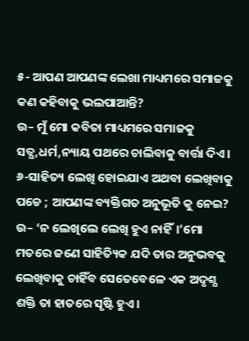୫- ଆପଣ ଆପଣଙ୍କ ଲେଖା ମାଧ୍ୟମରେ ସମାଜକୁ କଣ କହିବାକୁ ଭଲପାଆନ୍ତି?
ଉ– ମୁଁ ମୋ କବିତା ମାଧ୍ୟମରେ ସମାଜକୁ ସତ୍ଯ,ଧର୍ମ,ନ୍ୟାୟ ପଥରେ ଚାଲିବାକୁ ବାର୍ତ୍ତା ଦିଏ।
୬-ସାହିତ୍ୟ ଲେଖି ହୋଇଯାଏ ଅଥବା ଲେଖିବାକୁ ପଡେ ; ଆପଣଙ୍କ ବ୍ୟକ୍ତିଗତ ଅନୁଭୂତି କୁ ନେଇ?
ଉ– ‘ନ ଲେଖିଲେ ଲେଖି ହୁଏ ନାହିଁ।’ମୋ ମତରେ ଜଣେ ସାହିତ୍ୟିକ ଯଦି ତାର ଅନୁଭବକୁ ଲେଖିବାକୁ ଚାହିଁବ ସେତେବେଳେ ଏକ ଅଦୃଶ୍ଯ ଶକ୍ତି ତା ହାତରେ ସୃଷ୍ଟି ହୁଏ।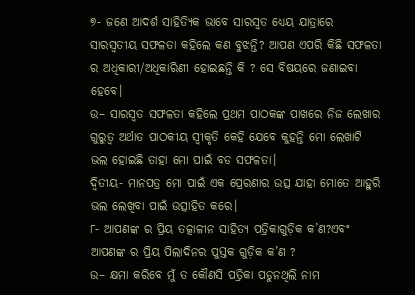୭- ଜଣେ ଆଦର୍ଶ ସାହିତ୍ୟିକ ଭାବେ ସାରସ୍ୱତ ଧ୍ୟେୟ ଯାତ୍ରାରେ ସାରସ୍ବତୀୟ ସଫଳତା କହିଲେ କଣ ବୁଝନ୍ତି? ଆପଣ ଏପରି କିଛି ସଫଳତା ର ଅଧିକାରୀ/ଅଧିକାରିଣୀ ହୋଇଛନ୍ତି କି ? ସେ ବିଷୟରେ ଜଣାଇବା ହେବେ।
ଉ– ସାରସ୍ବତ ସଫଳତା କହିଲେ ପ୍ରଥମ ପାଠକଙ୍କ ପାଖରେ ନିଜ ଲେଖାର ଗୁରୁତ୍ୱ ଅର୍ଥାତ ପାଠକୀୟ ସ୍ବୀକୃତି କେହି ଯେବେ କୁହନ୍ତି ମୋ ଲେଖାଟି ଭଲ ହୋଇଛି ତାହା ମୋ ପାଇଁ ବଡ ସଫଳତା।
ଦ୍ୱିତୀୟ- ମାନପତ୍ର ମୋ ପାଇଁ ଏକ ପ୍ରେରଣାର ଉତ୍ସ ଯାହା ମୋତେ ଆହୁରି ଭଲ ଲେଖିବା ପାଇଁ ଉତ୍ସାହିତ କରେ।
୮- ଆପଣଙ୍କ ର ପ୍ରିୟ ତତ୍କାଳୀନ ସାହିତ୍ୟ ପତ୍ରିକାଗୁଡ଼ିକ କ’ଣ?ଏବଂ ଆପଣଙ୍କ ର ପ୍ରିୟ ପିଲାଦିନର ପୁସ୍ତକ ଗୁଡ଼ିକ କ’ଣ ?
ଉ– କ୍ଷମା କରିବେ ମୁଁ ତ କୌଣସି ପତ୍ରିକା ପଡୁନଥିଲି ନାମ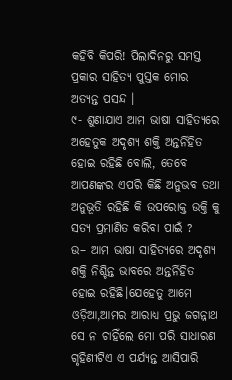କହିବି କିପରି! ପିଲାଦିନରୁ ସମସ୍ତ ପ୍ରକାର ସାହିତ୍ୟ ପୁସ୍ତକ ମୋର ଅତ୍ୟନ୍ତ ପସନ୍ଦ ।
୯- ଶୁଣାଯାଏ ଆମ ଭାଷା ସାହିତ୍ୟରେ ଅହେତୁକ ଅଦୃଶ୍ୟ ଶକ୍ତି ଅନ୍ତର୍ନିହିତ ହୋଇ ରହିଛି ବୋଲି, ତେବେ ଆପଣଙ୍କର ଏପରି କିଛି ଅନୁଭବ ତଥା ଅନୁଭୂତି ରହିଛି କି ଉପରୋକ୍ତ ଉକ୍ତି କୁ ସତ୍ୟ ପ୍ରମାଣିତ କରିବା ପାଇଁ ?
ଉ– ଆମ ଭାଷା ସାହିତ୍ୟରେ ଅଦୃଶ୍ଯ ଶକ୍ତି ନିଶ୍ଚିନ୍ତ ଭାବରେ ଅନ୍ତର୍ନିହିତ ହୋଇ ରହିଛି।ଯେହେତୁ ଆମେ ଓଡ଼ିଆ,ଆମର ଆରାଧ୍ଯ ପ୍ରଭୁ ଜଗନ୍ନାଥ ସେ ନ ଚାହିଁଲେ ମୋ ପରି ସାଧାରଣ ଗୃହିଣୀଟିଏ ଏ ପର୍ଯ୍ୟନ୍ତ ଆସିପାରି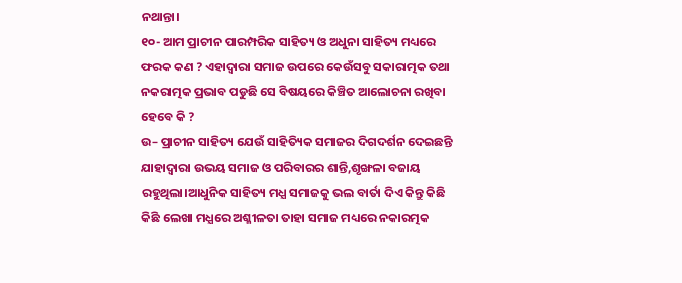ନଥାନ୍ତା।
୧୦- ଆମ ପ୍ରାଚୀନ ପାରମ୍ପରିକ ସାହିତ୍ୟ ଓ ଅଧୁନା ସାହିତ୍ୟ ମଧ୍ୟରେ ଫରକ କଣ ? ଏହାଦ୍ବାରା ସମାଜ ଉପରେ କେଉଁସବୁ ସକାରାତ୍ମକ ତଥା ନକରାତ୍ମକ ପ୍ରଭାବ ପଡୁଛି ସେ ବିଷୟରେ କିଞ୍ଚିତ ଆଲୋଚନା ରଖିବା ହେବେ କି ?
ଉ– ପ୍ରାଚୀନ ସାହିତ୍ୟ ଯେଉଁ ସାହିତ୍ୟିକ ସମାଜର ଦିଗଦର୍ଶନ ଦେଇଛନ୍ତି ଯାହାଦ୍ୱାରା ଉଭୟ ସମାଜ ଓ ପରିବାରର ଶାନ୍ତି,ଶୃଙ୍ଖଳା ବଜାୟ ରହୁଥିଲା।ଆଧୁନିକ ସାହିତ୍ୟ ମଧ୍ଯ ସମାଜକୁ ଭଲ ବାର୍ତା ଦିଏ କିନ୍ତୁ କିଛି କିଛି ଲେଖା ମଧ୍ଯରେ ଅଶ୍ଳୀଳତା ତାହା ସମାଜ ମଧ୍ୟରେ ନକାରତ୍ମକ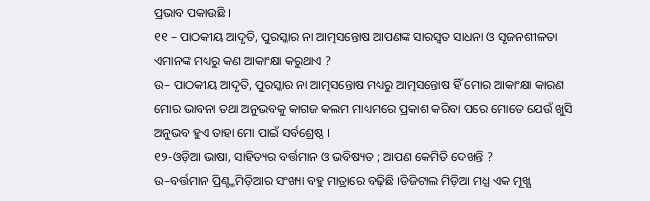ପ୍ରଭାବ ପକାଉଛି ।
୧୧ – ପାଠକୀୟ ଆଦୃତି, ପୁରସ୍କାର ନା ଆତ୍ମସନ୍ତୋଷ ଆପଣଙ୍କ ସାରସ୍ଵତ ସାଧନା ଓ ସୃଜନଶୀଳତା ଏମାନଙ୍କ ମଧ୍ୟରୁ କଣ ଆକାଂକ୍ଷା କରୁଥାଏ ?
ଉ– ପାଠକୀୟ ଆଦୃତି, ପୁରସ୍କାର ନା ଆତ୍ମସନ୍ତୋଷ ମଧ୍ୟରୁ ଆତ୍ମସନ୍ତୋଷ ହିଁ ମୋର ଆକାଂକ୍ଷା କାରଣ ମୋର ଭାବନା ତଥା ଅନୁଭବକୁ କାଗଜ କଲମ ମାଧ୍ୟମରେ ପ୍ରକାଶ କରିବା ପରେ ମୋତେ ଯେଉଁ ଖୁସି ଅନୁଭବ ହୁଏ ତାହା ମୋ ପାଇଁ ସର୍ବଶ୍ରେଷ୍ଠ ।
୧୨-ଓଡ଼ିଆ ଭାଷା, ସାହିତ୍ୟର ବର୍ତ୍ତମାନ ଓ ଭବିଷ୍ୟତ ; ଆପଣ କେମିତି ଦେଖନ୍ତି ?
ଉ–ବର୍ତ୍ତମାନ ପ୍ରିଣ୍ଟ୍ମମିଡ଼ିଆର ସଂଖ୍ୟା ବହୁ ମାତ୍ରାରେ ବଢ଼ିଛି ।ଡିଜିଟାଲ ମିଡ଼ିଆ ମଧ୍ଯ ଏକ ମୂଖ୍ଯ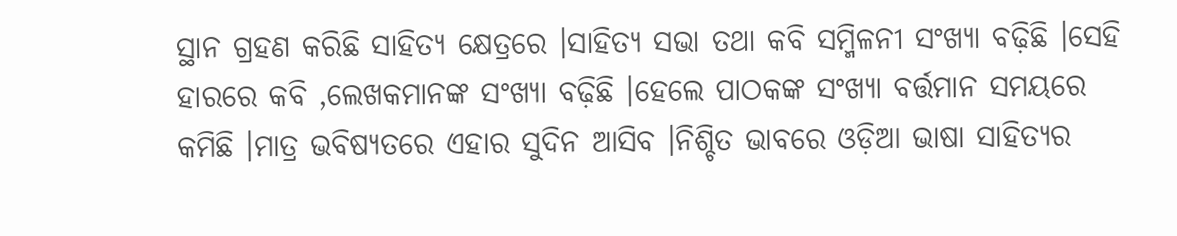ସ୍ଥାନ ଗ୍ରହଣ କରିଛି ସାହିତ୍ୟ କ୍ଷେତ୍ରରେ ।ସାହିତ୍ୟ ସଭା ତଥା କବି ସମ୍ମିଳନୀ ସଂଖ୍ୟା ବଢ଼ିଛି ।ସେହି ହାରରେ କବି ,ଲେଖକମାନଙ୍କ ସଂଖ୍ୟା ବଢ଼ିଛି ।ହେଲେ ପାଠକଙ୍କ ସଂଖ୍ୟା ବର୍ତ୍ତମାନ ସମୟରେ କମିଛି ।ମାତ୍ର ଭବିଷ୍ୟତରେ ଏହାର ସୁଦିନ ଆସିବ ।ନିଶ୍ଚିତ ଭାବରେ ଓଡ଼ିଆ ଭାଷା ସାହିତ୍ୟର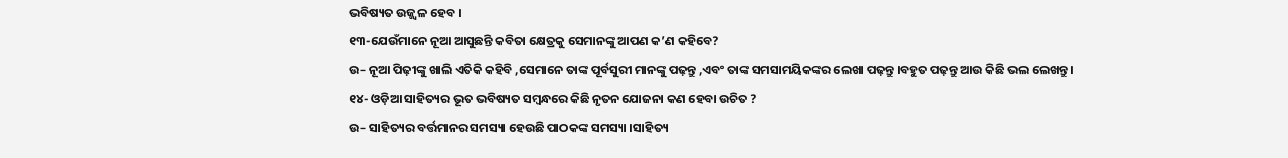ଭବିଷ୍ୟତ ଉଜ୍ଜ୍ବଳ ହେବ ।
୧୩-ଯେଉଁମାନେ ନୂଆ ଆସୁଛନ୍ତି କବିତା କ୍ଷେତ୍ରକୁ ସେମାନଙ୍କୁ ଆପଣ କ’ଣ କହିବେ?
ଉ– ନୂଆ ପିଢ଼ୀଙ୍କୁ ଖାଲି ଏତିକି କହିବି ,ସେମାନେ ତାଙ୍କ ପୂର୍ବସୁରୀ ମାନଙ୍କୁ ପଢ଼ନ୍ତୁ ,ଏବଂ ତାଙ୍କ ସମସାମୟିକଙ୍କର ଲେଖା ପଢ଼ନ୍ତୁ ।ବହୁତ ପଢ଼ନ୍ତୁ ଆଉ କିଛି ଭଲ ଲେଖନ୍ତୁ ।
୧୪- ଓଡ଼ିଆ ସାହିତ୍ୟର ଭୂତ ଭବିଷ୍ୟତ ସମ୍ବନ୍ଧରେ କିଛି ନୃତନ ଯୋଜନା କଣ ହେବା ଉଚିତ ?
ଉ– ସାହିତ୍ୟର ବର୍ତ୍ତମାନର ସମସ୍ୟା ହେଉଛି ପାଠକଙ୍କ ସମସ୍ୟା ।ସାହିତ୍ୟ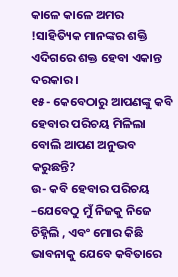କାଳେ କାଳେ ଅମର !ସାହିତ୍ୟିକ ମାନଙ୍କର ଶକ୍ତି ଏଦିଗରେ ଶକ୍ତ ହେବା ଏକାନ୍ତ ଦରକାର ।
୧୫- କେବେଠାରୁ ଆପଣଙ୍କୁ କବି ହେବାର ପରିଚୟ ମିଳିଲା ବୋଲି ଆପଣ ଅନୁଭବ କରୁଛନ୍ତି?
ଉ- କବି ହେବାର ପରିଚୟ –ଯେବେଠୁ ମୁଁ ନିଜକୁ ନିଜେ ଚିହ୍ନିଲି , ଏବଂ ମୋର କିଛି ଭାବନାକୁ ଯେବେ କବିତାରେ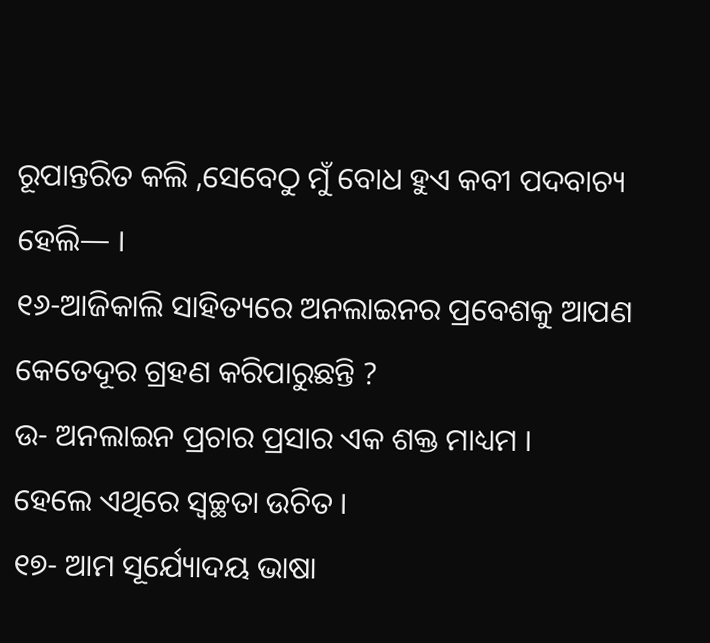ରୂପାନ୍ତରିତ କଲି ,ସେବେଠୁ ମୁଁ ବୋଧ ହୁଏ କବୀ ପଦବାଚ୍ୟ ହେଲି— ।
୧୬-ଆଜିକାଲି ସାହିତ୍ୟରେ ଅନଲାଇନର ପ୍ରବେଶକୁ ଆପଣ କେତେଦୂର ଗ୍ରହଣ କରିପାରୁଛନ୍ତି ?
ଉ- ଅନଲାଇନ ପ୍ରଚାର ପ୍ରସାର ଏକ ଶକ୍ତ ମାଧ୍ୟମ ।
ହେଲେ ଏଥିରେ ସ୍ବଚ୍ଛତା ଉଚିତ ।
୧୭- ଆମ ସୂର୍ଯ୍ୟୋଦୟ ଭାଷା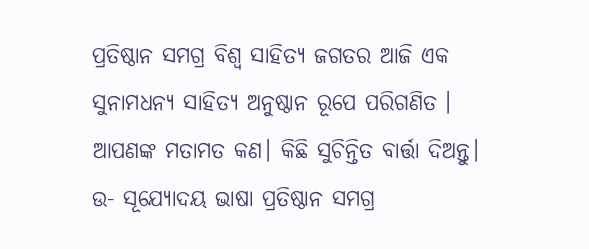ପ୍ରତିଷ୍ଠାନ ସମଗ୍ର ବିଶ୍ଵ ସାହିତ୍ୟ ଜଗତର ଆଜି ଏକ ସୁନାମଧନ୍ୟ ସାହିତ୍ୟ ଅନୁଷ୍ଠାନ ରୂପେ ପରିଗଣିତ । ଆପଣଙ୍କ ମତାମତ କଣ। କିଛି ସୁଚିନ୍ତିତ ବାର୍ତ୍ତା ଦିଅନ୍ତୁ।
ଉ- ସୂଯ୍ୟୋଦୟ ଭାଷା ପ୍ରତିଷ୍ଠାନ ସମଗ୍ର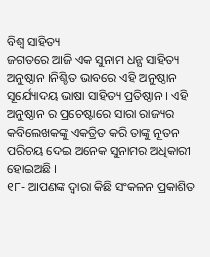ବିଶ୍ବ ସାହିତ୍ୟ
ଜଗତରେ ଆଜି ଏକ ସୁନାମ ଧନ୍ଯ ସାହିତ୍ୟ ଅନୁଷ୍ଠାନ ।ନିଶ୍ଚିତ ଭାବରେ ଏହି ଅନୁଷ୍ଠାନ ସୂର୍ଯ୍ୟୋଦୟ ଭାଷା ସାହିତ୍ୟ ପ୍ରତିଷ୍ଠାନ । ଏହି ଅନୁଷ୍ଠାନ ର ପ୍ରଚେଷ୍ଟାରେ ସାରା ରାଜ୍ୟର କବିଲେଖକଙ୍କୁ ଏକତ୍ରିତ କରି ତାଙ୍କୁ ନୂତନ ପରିଚୟ ଦେଇ ଅନେକ ସୁନାମର ଅଧିକାରୀ ହୋଇଅଛି ।
୧୮- ଆପଣଙ୍କ ଦ୍ଵାରା କିଛି ସଂକଳନ ପ୍ରକାଶିତ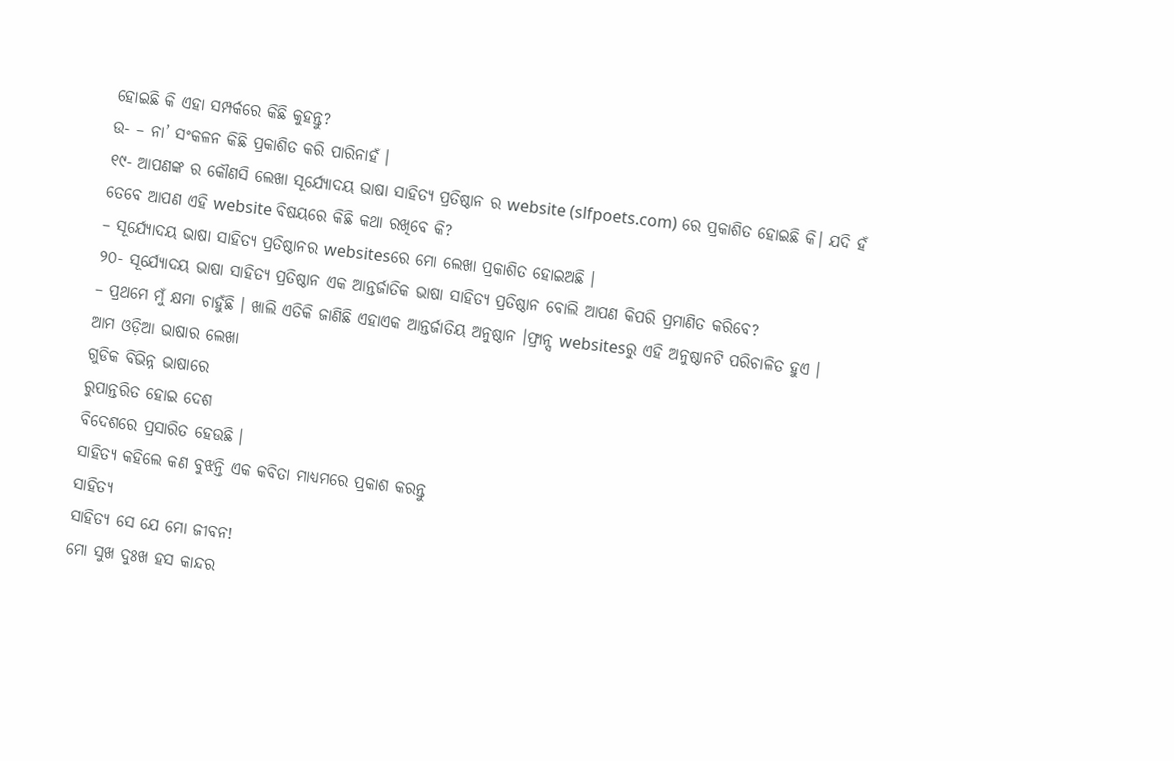ହୋଇଛି କି ଏହା ସମ୍ପର୍କରେ କିଛି କୁହନ୍ତୁ?
ଉ- – ନା’ ସଂକଳନ କିଛି ପ୍ରକାଶିତ କରି ପାରିନାହଁ ।
୧୯- ଆପଣଙ୍କ ର କୌଣସି ଲେଖା ସୂର୍ଯ୍ୟୋଦୟ ଭାଷା ସାହିତ୍ୟ ପ୍ରତିଷ୍ଠାନ ର website (slfpoets.com) ରେ ପ୍ରକାଶିତ ହୋଇଛି କି। ଯଦି ହଁ ତେବେ ଆପଣ ଏହି website ବିଷୟରେ କିଛି କଥା ରଖିବେ କି?
– ସୂର୍ଯ୍ୟୋଦୟ ଭାଷା ସାହିତ୍ୟ ପ୍ରତିଷ୍ଠାନର websitesରେ ମୋ ଲେଖା ପ୍ରକାଶିତ ହୋଇଅଛି ।
୨୦- ସୂର୍ଯ୍ୟୋଦୟ ଭାଷା ସାହିତ୍ୟ ପ୍ରତିଷ୍ଠାନ ଏକ ଆନ୍ତର୍ଜାତିକ ଭାଷା ସାହିତ୍ୟ ପ୍ରତିଷ୍ଠାନ ବୋଲି ଆପଣ କିପରି ପ୍ରମାଣିତ କରିବେ?
– ପ୍ରଥମେ ମୁଁ କ୍ଷମା ଚାହୁଁଛି । ଖାଲି ଏତିକି ଜାଣିଛି ଏହାଏକ ଆନ୍ତର୍ଜାତିୟ ଅନୁଷ୍ଠାନ ।ଫ୍ରାନ୍ସ websitesରୁ ଏହି ଅନୁଷ୍ଠାନଟି ପରିଚାଳିତ ହୁଏ ।
ଆମ ଓଡ଼ିଆ ଭାଷାର ଲେଖା
ଗୁଡିକ ବିଭିନ୍ନ ଭାଷାରେ
ରୁପାନ୍ତରିତ ହୋଇ ଦେଶ
ବିଦେଶରେ ପ୍ରସାରିତ ହେଉଛି ।
ସାହିତ୍ୟ କହିଲେ କଣ ବୁଝନ୍ତି ଏକ କବିତା ମାଧ୍ୟମରେ ପ୍ରକାଶ କରନ୍ତୁ
ସାହିତ୍ୟ
ସାହିତ୍ୟ ସେ ଯେ ମୋ ଜୀବନ!
ମୋ ସୁଖ ଦୁଃଖ ହସ କାନ୍ଦର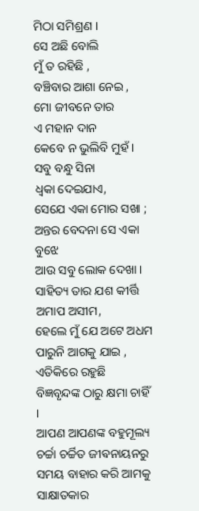ମିଠା ସମିଶ୍ରଣ ।
ସେ ଅଛି ବୋଲି
ମୁଁ ତ ରହିଛି ,
ବଞ୍ଚିବାର ଆଶା ନେଇ ,
ମୋ ଜୀବନେ ତାର
ଏ ମହାନ ଦାନ
କେବେ ନ ଭୁଲିବି ମୁହଁ ।
ସବୁ ବନ୍ଧୁ ସିନା
ଧ୍ବକା ଦେଇଯାଏ,
ସେଯେ ଏକା ମୋର ସଖା ;
ଅନ୍ତର ବେଦନା ସେ ଏକା ବୁଝେ
ଆଉ ସବୁ ଲୋକ ଦେଖା ।
ସାହିତ୍ୟ ତାର ଯଶ କୀର୍ତ୍ତି
ଅମାପ ଅସୀମ,
ହେଲେ ମୁଁ ଯେ ଅଟେ ଅଧମ
ପାରୁନି ଆଗକୁ ଯାଇ ,
ଏତିକିରେ ରହୁଛି
ବିଜ୍ଞବୃନ୍ଦଙ୍କ ଠାରୁ କ୍ଷମା ଚାହିଁ ।
ଆପଣ ଆପଣଙ୍କ ବହୁମୂଲ୍ୟ ଚର୍ଚ୍ଚା ଚର୍ଚ୍ଚିତ ଜୀଵନାୟନରୁ ସମୟ ବାହାର କରି ଆମକୁ ସାକ୍ଷାତକାର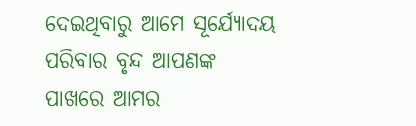ଦେଇଥିବାରୁ ଆମେ ସୂର୍ଯ୍ୟୋଦୟ ପରିବାର ବୃନ୍ଦ ଆପଣଙ୍କ ପାଖରେ ଆମର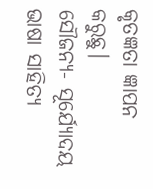କୃତଜ୍ଞତା ଜ୍ଞାପନ କରୁଛୁ।
ସୌଜନ୍ୟ- ସୂର୍ଯ୍ୟୋଦୟ ଭାଷା ସାହିତ୍ୟ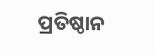ପ୍ରତିଷ୍ଠାନ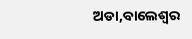ଅଡା,ବାଲେଶ୍ଵର